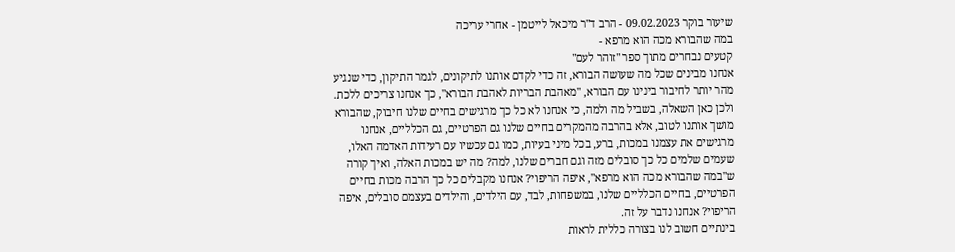שיעור בוקר 09.02.2023 - הרב ד"ר מיכאל לייטמן - אחרי עריכה
במה שהבורא מכה הוא מרפא -
קטעים נבחרים מתוך ספר "זוהר לעם"
אנחנו מבינים שכל מה שעושה הבורא, זה כדי לקדם אותנו לתיקונים, לגמר התיקון, כדי שנגיע מהר יותר לחיבור בינינו עם הבורא, "מאהבת הבריות לאהבת הבורא", כך אנחנו צריכים ללכת. ולכן כאן השאלה, בשביל מה ולמה, כי אנחנו לא כל כך מרגישים בחיים שלנו חיבוק, שהבורא מושך אותנו לטוב, אלא בהרבה מהמקרים בחיים שלנו גם הפרטיים, גם הכלליים, אנחנו מרגישים את עצמנו במכות, ברע, בכל מיני בעיות, כמו גם עכשיו עם רעידות האדמה האלו, שעמים שלמים כל כך סובלים מזה וגם חברים שלנו, למה? מה יש במכות האלה, ואיך קורה ש"במה שהבורא מכה הוא מרפא", איפה הריפוי? אנחנו מקבלים כל כך הרבה מכות בחיים הפרטיים, בחיים הכלליים שלנו, במשפחות, לבד, עם הילדים, והילדים בעצמם סובלים, איפה הריפוי? אנחנו נדבר על זה.
בינתיים חשוב לנו בצורה כללית לראות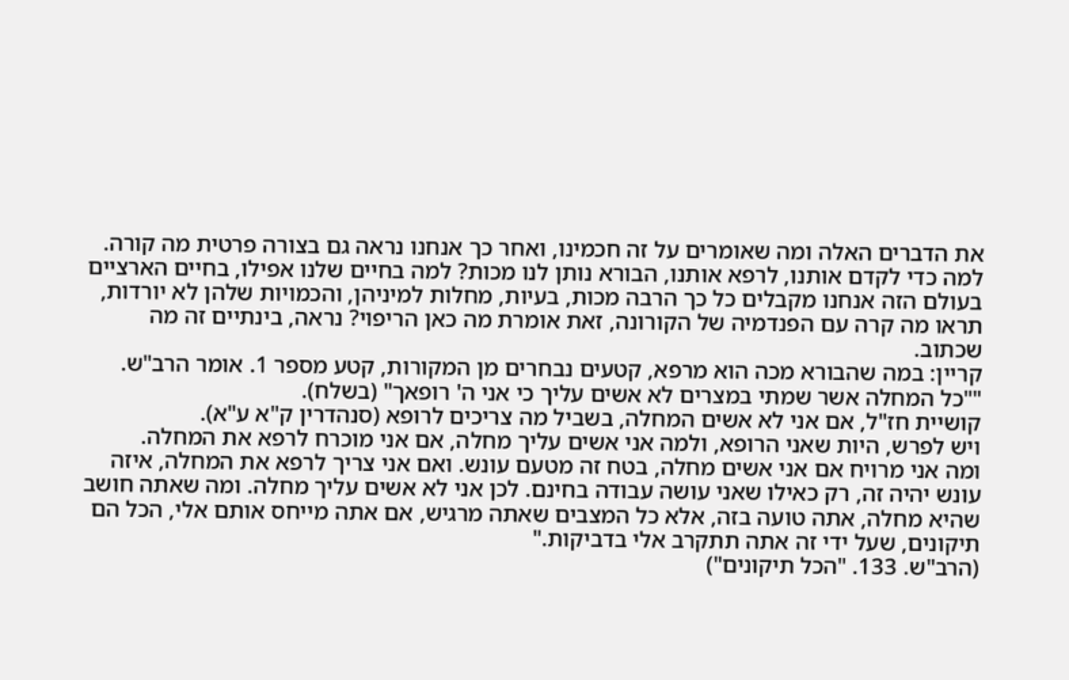את הדברים האלה ומה שאומרים על זה חכמינו, ואחר כך אנחנו נראה גם בצורה פרטית מה קורה. למה כדי לקדם אותנו, לרפא אותנו, הבורא נותן לנו מכות? למה בחיים שלנו אפילו, בחיים הארציים בעולם הזה אנחנו מקבלים כל כך הרבה מכות, בעיות, מחלות למיניהן, והכמויות שלהן לא יורדות, תראו מה קרה עם הפנדמיה של הקורונה, זאת אומרת מה כאן הריפוי? נראה, בינתיים זה מה שכתוב.
קריין: במה שהבורא מכה הוא מרפא, קטעים נבחרים מן המקורות, קטע מספר 1. אומר הרב"ש.
""כל המחלה אשר שמתי במצרים לא אשים עליך כי אני ה' רופאך" (בשלח).
קושיית חז"ל, אם אני לא אשים המחלה, בשביל מה צריכים לרופא (סנהדרין ק"א ע"א).
ויש לפרש, היות שאני הרופא, ולמה אני אשים עליך מחלה, אם אני מוכרח לרפא את המחלה.
ומה אני מרויח אם אני אשים מחלה, בטח זה מטעם עונש. ואם אני צריך לרפא את המחלה, איזה עונש יהיה זה, רק כאילו שאני עושה עבודה בחינם. לכן אני לא אשים עליך מחלה. ומה שאתה חושב שהיא מחלה, אתה טועה בזה, אלא כל המצבים שאתה מרגיש, אם אתה מייחס אותם אלי, הכל הם תיקונים, שעל ידי זה אתה תתקרב אלי בדביקות."
(הרב"ש. 133. "הכל תיקונים")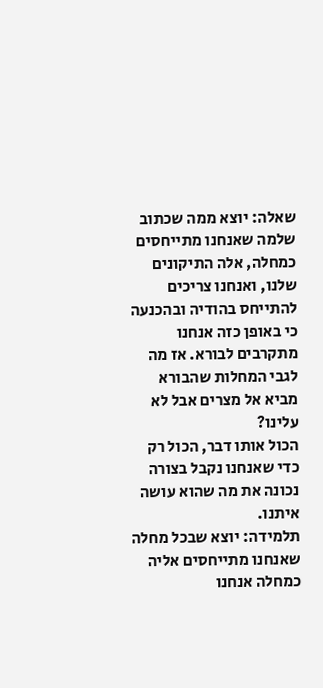שאלה: יוצא ממה שכתוב שלמה שאנחנו מתייחסים כמחלה, אלה התיקונים שלנו, ואנחנו צריכים להתייחס בהודיה ובהכנעה כי באופן כזה אנחנו מתקרבים לבורא. אז מה לגבי המחלות שהבורא מביא אל מצרים אבל לא עלינו?
הכול אותו דבר, הכול רק כדי שאנחנו נקבל בצורה נכונה את מה שהוא עושה איתנו.
תלמידה: יוצא שבכל מחלה שאנחנו מתייחסים אליה כמחלה אנחנו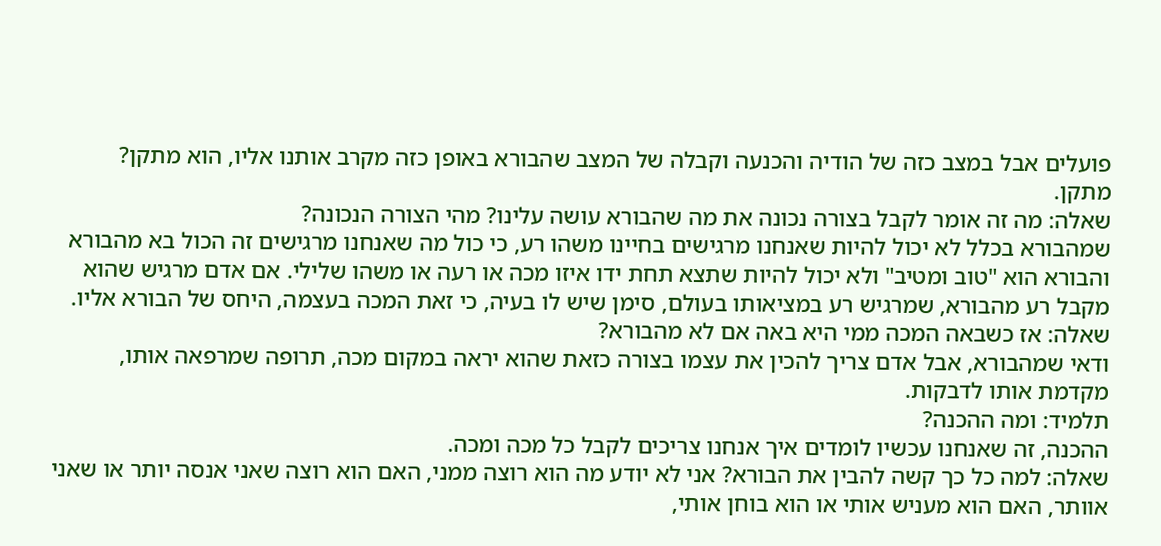פועלים אבל במצב כזה של הודיה והכנעה וקבלה של המצב שהבורא באופן כזה מקרב אותנו אליו, הוא מתקן?
מתקן.
שאלה: מה זה אומר לקבל בצורה נכונה את מה שהבורא עושה עלינו? מהי הצורה הנכונה?
שמהבורא בכלל לא יכול להיות שאנחנו מרגישים בחיינו משהו רע, כי כול מה שאנחנו מרגישים זה הכול בא מהבורא והבורא הוא "טוב ומטיב" ולא יכול להיות שתצא תחת ידו איזו מכה או רעה או משהו שלילי. אם אדם מרגיש שהוא מקבל רע מהבורא, שמרגיש רע במציאותו בעולם, סימן שיש לו בעיה, כי זאת המכה בעצמה, היחס של הבורא אליו.
שאלה: אז כשבאה המכה ממי היא באה אם לא מהבורא?
ודאי שמהבורא, אבל אדם צריך להכין את עצמו בצורה כזאת שהוא יראה במקום מכה, תרופה שמרפאה אותו, מקדמת אותו לדבקות.
תלמיד: ומה ההכנה?
ההכנה, זה שאנחנו עכשיו לומדים איך אנחנו צריכים לקבל כל מכה ומכה.
שאלה: למה כל כך קשה להבין את הבורא? אני לא יודע מה הוא רוצה ממני, האם הוא רוצה שאני אנסה יותר או שאני אוותר, האם הוא מעניש אותי או הוא בוחן אותי,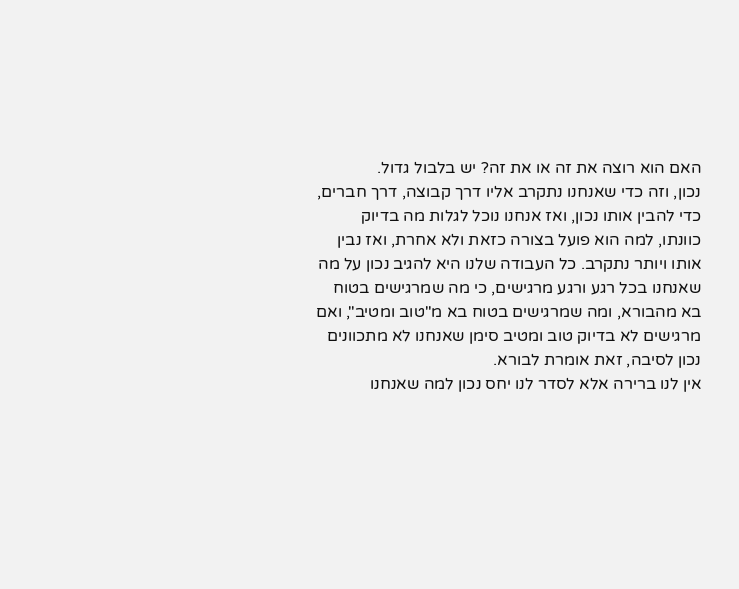האם הוא רוצה את זה או את זה? יש בלבול גדול.
נכון, וזה כדי שאנחנו נתקרב אליו דרך קבוצה, דרך חברים, כדי להבין אותו נכון, ואז אנחנו נוכל לגלות מה בדיוק כוונתו, למה הוא פועל בצורה כזאת ולא אחרת, ואז נבין אותו ויותר נתקרב. כל העבודה שלנו היא להגיב נכון על מה שאנחנו בכל רגע ורגע מרגישים, כי מה שמרגישים בטוח בא מהבורא, ומה שמרגישים בטוח בא מ"טוב ומטיב", ואם מרגישים לא בדיוק טוב ומטיב סימן שאנחנו לא מתכוונים נכון לסיבה, זאת אומרת לבורא.
אין לנו ברירה אלא לסדר לנו יחס נכון למה שאנחנו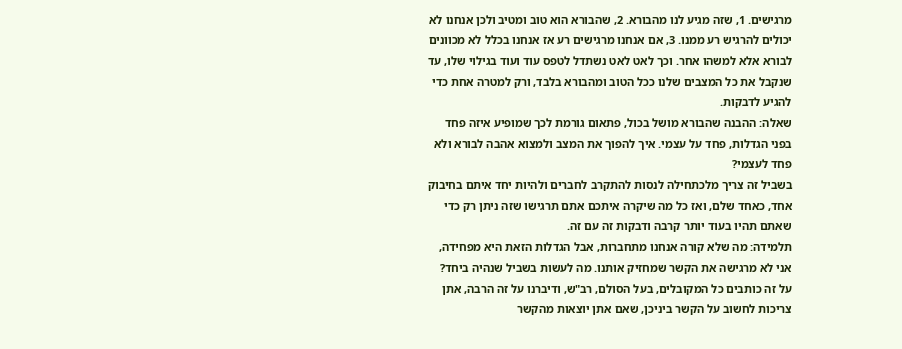מרגישים. 1, שזה מגיע לנו מהבורא. 2, שהבורא הוא טוב ומטיב ולכן אנחנו לא יכולים להרגיש רע ממנו. 3, אם אנחנו מרגישים רע אז אנחנו בכלל לא מכוונים לבורא אלא למשהו אחר. וכך לאט לאט נשתדל לטפס עוד ועוד בגילוי שלו, עד שנקבל את כל המצבים שלנו ככל הטוב ומהבורא בלבד, ורק למטרה אחת כדי להגיע לדבקות.
שאלה: ההבנה שהבורא מושל בכול, פתאום גורמת לכך שמופיע איזה פחד בפני הגדלות, פחד על עצמי. איך להפוך את המצב ולמצוא אהבה לבורא ולא פחד לעצמי?
בשביל זה צריך מלכתחילה לנסות להתקרב לחברים ולהיות יחד איתם בחיבוק אחד, כאחד שלם, ואז כל מה שיקרה איתכם אתם תרגישו שזה ניתן רק כדי שאתם תהיו בעוד יותר קרבה ודבקות זה עם זה.
תלמידה: מה שלא קורה אנחנו מתחברות, אבל הגדלות הזאת היא מפחידה, אני לא מרגישה את הקשר שמחזיק אותנו. מה לעשות בשביל שנהיה ביחד?
על זה כותבים כל המקובלים, בעל הסולם, רב"ש, ודיברנו על זה הרבה, אתן צריכות לחשוב על הקשר ביניכן, שאם אתן יוצאות מהקשר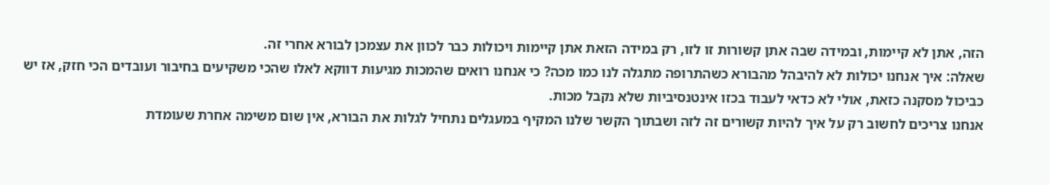הזה, אתן לא קיימות, ובמידה שבה אתן קשורות זו לזו, רק במידה הזאת אתן קיימות ויכולות כבר לכוון את עצמכן לבורא אחרי זה.
שאלה: איך אנחנו יכולות לא להיבהל מהבורא כשהתרופה מתגלה לנו כמו מכה? כי אנחנו רואים שהמכות מגיעות דווקא לאלו שהכי משקיעים בחיבור ועובדים הכי חזק, אז יש כביכול מסקנה כזאת, אולי לא כדאי לעבוד בכזו אינטנסיביות שלא נקבל מכות.
אנחנו צריכים לחשוב רק על איך להיות קשורים זה לזה ושבתוך הקשר שלנו המקיף במעגלים נתחיל לגלות את הבורא, אין שום משימה אחרת שעומדת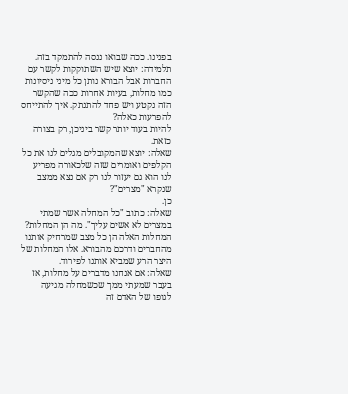בפנינו. ככה שבואו ננסה להתמקד בזה.
תלמידה: יוצא שיש השתוקקות לקשר עם החברות אבל הבורא נותן כל מיני ניסיונות כמו מחלות, בעיות אחרות ככה שהקשר הזה נקטע ויש פחד להתנתק. איך להתייחס להפרעות כאלה?
להיות בעוד יותר קשר ביניכן, רק בצורה כזאת.
שאלה: יוצא שהמקובלים מגלים לנו את כל הקלפים ואומרים שזה שלכאורה מפריע לנו הוא גם יעזור לנו רק אם נצא ממצב שנקרא "מצרים"?
כן.
שאלה: כתוב "כל המחלה אשר שמתי במצרים לא אשים עליך". מה הן המחלות?
המחלות האלה הן כל מצב שמרחיק אותנו מהחברים ודרכם מהבורא. אלו המחלות של היצר הרע שמביא אותנו לפירוד.
שאלה: אם אנחנו מדברים על מחלות, אז בעבר שמעתי ממך שכשמחלה מגיעה לגופו של האדם זה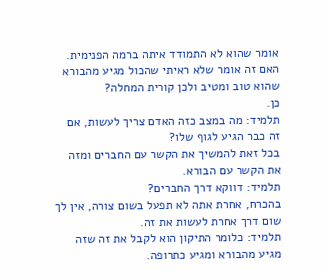אומר שהוא לא התמודד איתה ברמה הפנימית. האם זה אומר שלא ראיתי שהכול מגיע מהבורא שהוא טוב ומטיב ולכן קורית המחלה?
כן.
תלמיד: מה במצב כזה האדם צריך לעשות, אם זה כבר הגיע לגוף שלו?
בכל זאת להמשיך את הקשר עם החברים ומזה את הקשר עם הבורא.
תלמיד: דווקא דרך החברים?
בהכרח, אחרת אתה לא תפעל בשום צורה, אין לך שום דרך אחרת לעשות את זה.
תלמיד: כלומר התיקון הוא לקבל את זה שזה מגיע מהבורא ומגיע כתרופה.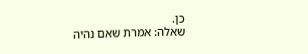כן.
שאלה: אמרת שאם נהיה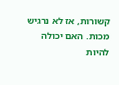קשורות, אז לא נרגיש מכות. האם יכולה להיות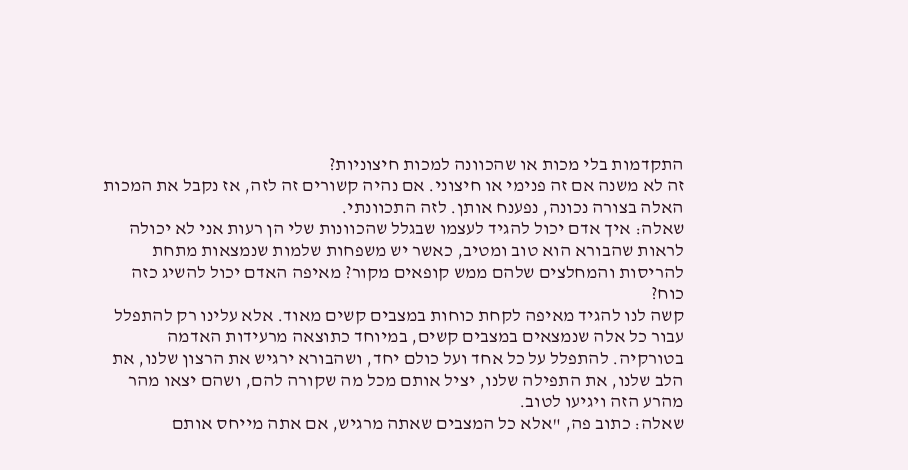התקדמות בלי מכות או שהכוונה למכות חיצוניות?
זה לא משנה אם זה פנימי או חיצוני. אם נהיה קשורים זה לזה, אז נקבל את המכות האלה בצורה נכונה, נפענח אותן. לזה התכוונתי.
שאלה: איך אדם יכול להגיד לעצמו שבגלל שהכוונות שלי הן רעות אני לא יכולה לראות שהבורא הוא טוב ומטיב, כאשר יש משפחות שלמות שנמצאות מתחת להריסות והמחלצים שלהם ממש קופאים מקור? מאיפה האדם יכול להשיג כזה כוח?
קשה לנו להגיד מאיפה לקחת כוחות במצבים קשים מאוד. אלא עלינו רק להתפלל עבור כל אלה שנמצאים במצבים קשים, במיוחד כתוצאה מרעידות האדמה בטורקיה. להתפלל על כל אחד ועל כולם יחד, ושהבורא ירגיש את הרצון שלנו, את הלב שלנו, את התפילה שלנו, יציל אותם מכל מה שקורה להם, ושהם יצאו מהר מהרע הזה ויגיעו לטוב.
שאלה: כתוב פה, "אלא כל המצבים שאתה מרגיש, אם אתה מייחס אותם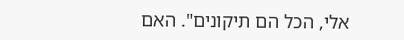אלי, הכל הם תיקונים". האם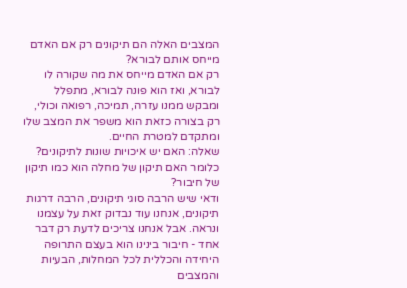המצבים האלה הם תיקונים רק אם האדם מייחס אותם לבורא?
רק אם האדם מייחס את מה שקורה לו לבורא, ואז הוא פונה לבורא, מתפלל ומבקש ממנו עזרה, תמיכה, רפואה וכולי, רק בצורה כזאת הוא משפר את המצב שלו ומתקדם למטרת החיים.
שאלה: האם יש איכויות שונות לתיקונים? כלומר האם תיקון של מחלה הוא כמו תיקון של חיבור?
ודאי שיש הרבה סוגי תיקונים, הרבה דרגות תיקונים, אנחנו עוד נבדוק זאת על עצמנו ונראה. אבל אנחנו צריכים לדעת רק דבר אחד - חיבור בינינו הוא בעצם התרופה היחידה והכללית לכל המחלות, הבעיות והמצבים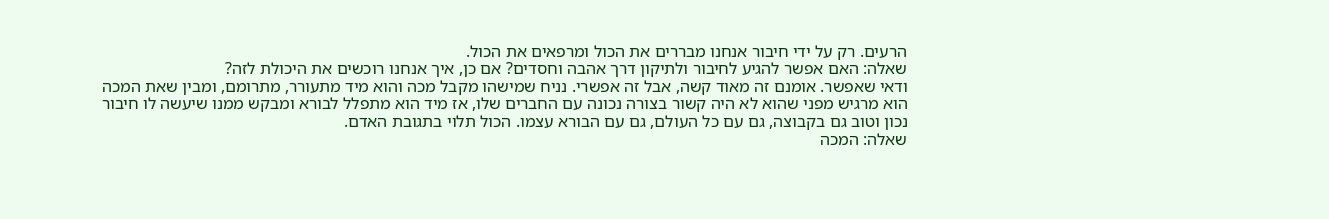הרעים. רק על ידי חיבור אנחנו מבררים את הכול ומרפאים את הכול.
שאלה: האם אפשר להגיע לחיבור ולתיקון דרך אהבה וחסדים? אם כן, איך אנחנו רוכשים את היכולת לזה?
ודאי שאפשר. אומנם זה מאוד קשה, אבל זה אפשרי. נניח שמישהו מקבל מכה והוא מיד מתעורר, מתרומם, ומבין שאת המכה הוא מרגיש מפני שהוא לא היה קשור בצורה נכונה עם החברים שלו, אז מיד הוא מתפלל לבורא ומבקש ממנו שיעשה לו חיבור נכון וטוב גם בקבוצה, גם עם כל העולם, גם עם הבורא עצמו. הכול תלוי בתגובת האדם.
שאלה: המכה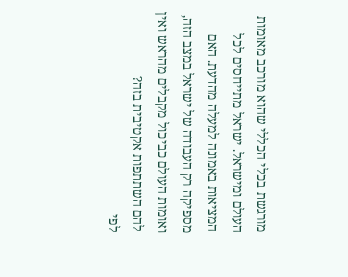מורגשת בכלי הכללי שהוא מורכב מאומות העולם ומישראל. ישראל מתייחסים לכל המציאות באמונה למעלה מהדעת. האם מספיקה רק העבודה של ישראל במצב הזה, ואומות העולם כביכול מקבלים מהראש ואין להם השתתפות אקטיבית בזה?
לפי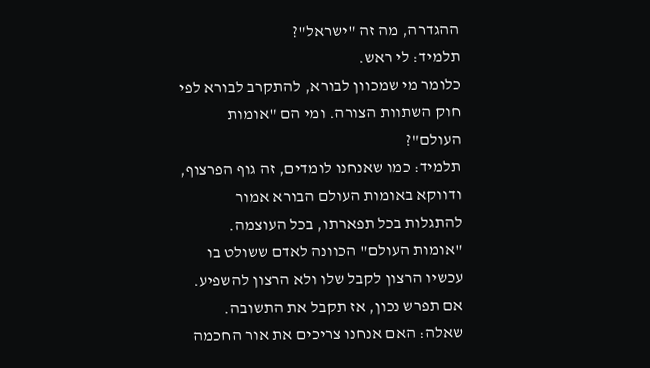ההגדרה, מה זה "ישראל"?
תלמיד: לי ראש.
כלומר מי שמכוון לבורא, להתקרב לבורא לפי חוק השתוות הצורה. ומי הם "אומות העולם"?
תלמיד: כמו שאנחנו לומדים, זה גוף הפרצוף, ודווקא באומות העולם הבורא אמור להתגלות בכל תפארתו, בכל העוצמה.
"אומות העולם" הכוונה לאדם ששולט בו עכשיו הרצון לקבל שלו ולא הרצון להשפיע. אם תפרש נכון, אז תקבל את התשובה.
שאלה: האם אנחנו צריכים את אור החכמה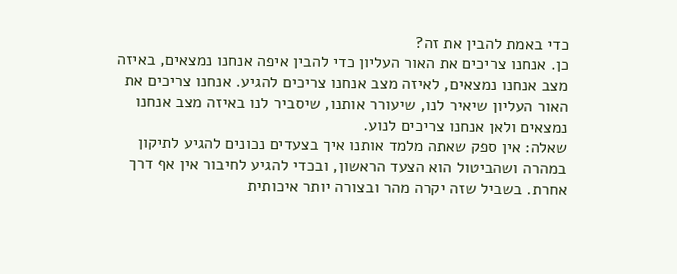כדי באמת להבין את זה?
כן. אנחנו צריכים את האור העליון כדי להבין איפה אנחנו נמצאים, באיזה מצב אנחנו נמצאים, לאיזה מצב אנחנו צריכים להגיע. אנחנו צריכים את האור העליון שיאיר לנו, שיעורר אותנו, שיסביר לנו באיזה מצב אנחנו נמצאים ולאן אנחנו צריכים לנוע.
שאלה: אין ספק שאתה מלמד אותנו איך בצעדים נכונים להגיע לתיקון במהרה ושהביטול הוא הצעד הראשון, ובכדי להגיע לחיבור אין אף דרך אחרת. בשביל שזה יקרה מהר ובצורה יותר איכותית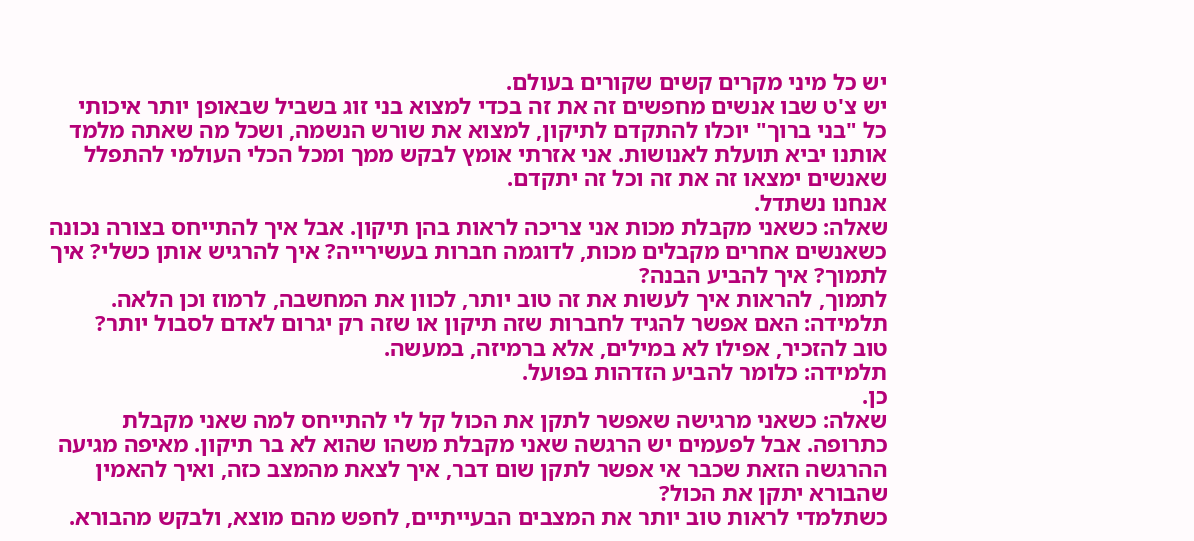יש כל מיני מקרים קשים שקורים בעולם.
יש צ'ט שבו אנשים מחפשים זה את זה בכדי למצוא בני זוג בשביל שבאופן יותר איכותי כל "בני ברוך" יוכלו להתקדם לתיקון, למצוא את שורש הנשמה, ושכל מה שאתה מלמד אותנו יביא תועלת לאנושות. אני אזרתי אומץ לבקש ממך ומכל הכלי העולמי להתפלל שאנשים ימצאו זה את זה וכל זה יתקדם.
אנחנו נשתדל.
שאלה: כשאני מקבלת מכות אני צריכה לראות בהן תיקון. אבל איך להתייחס בצורה נכונה כשאנשים אחרים מקבלים מכות, לדוגמה חברות בעשירייה? איך להרגיש אותן כשלי? איך לתמוך? איך להביע הבנה?
לתמוך, להראות איך לעשות את זה טוב יותר, לכוון את המחשבה, לרמוז וכן הלאה.
תלמידה: האם אפשר להגיד לחברות שזה תיקון או שזה רק יגרום לאדם לסבול יותר?
טוב להזכיר, אפילו לא במילים, אלא ברמיזה, במעשה.
תלמידה: כלומר להביע הזדהות בפועל.
כן.
שאלה: כשאני מרגישה שאפשר לתקן את הכול קל לי להתייחס למה שאני מקבלת כתרופה. אבל לפעמים יש הרגשה שאני מקבלת משהו שהוא לא בר תיקון. מאיפה מגיעה ההרגשה הזאת שכבר אי אפשר לתקן שום דבר, איך לצאת מהמצב כזה, ואיך להאמין שהבורא יתקן את הכול?
כשתלמדי לראות טוב יותר את המצבים הבעייתיים, לחפש מהם מוצא, ולבקש מהבורא.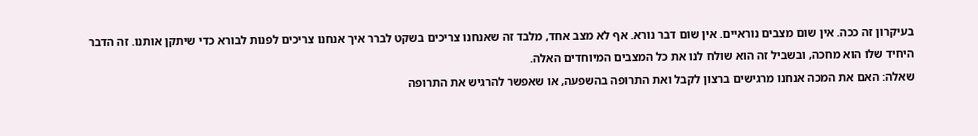בעיקרון זה ככה. אין שום מצבים נוראיים. אין שום דבר נורא. אף לא מצב אחד, מלבד זה שאנחנו צריכים בשקט לברר איך אנחנו צריכים לפנות לבורא כדי שיתקן אותנו. זה הדבר היחיד שלו הוא מחכה, ובשביל זה הוא שולח לנו את כל המצבים המיוחדים האלה.
שאלה: האם את המכה אנחנו מרגישים ברצון לקבל ואת התרופה בהשפעה, או שאפשר להרגיש את התרופה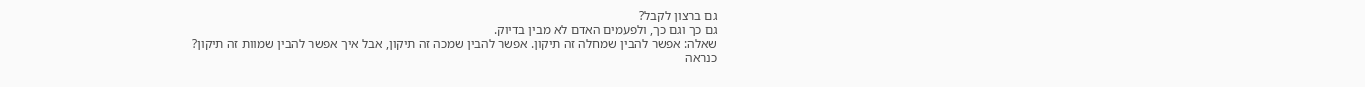גם ברצון לקבל?
גם כך וגם כך, ולפעמים האדם לא מבין בדיוק.
שאלה: אפשר להבין שמחלה זה תיקון. אפשר להבין שמכה זה תיקון, אבל איך אפשר להבין שמוות זה תיקון?
כנראה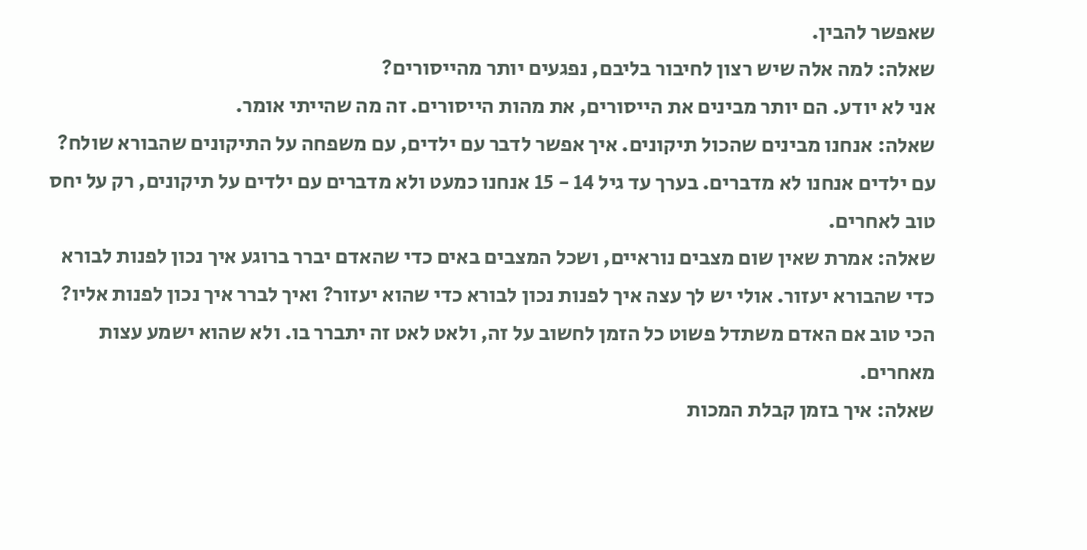שאפשר להבין.
שאלה: למה אלה שיש רצון לחיבור בליבם, נפגעים יותר מהייסורים?
אני לא יודע. הם יותר מבינים את הייסורים, את מהות הייסורים. זה מה שהייתי אומר.
שאלה: אנחנו מבינים שהכול תיקונים. איך אפשר לדבר עם ילדים, עם משפחה על התיקונים שהבורא שולח?
עם ילדים אנחנו לא מדברים. בערך עד גיל 14 - 15 אנחנו כמעט ולא מדברים עם ילדים על תיקונים, רק על יחס טוב לאחרים.
שאלה: אמרת שאין שום מצבים נוראיים, ושכל המצבים באים כדי שהאדם יברר ברוגע איך נכון לפנות לבורא כדי שהבורא יעזור. אולי יש לך עצה איך לפנות נכון לבורא כדי שהוא יעזור? ואיך לברר איך נכון לפנות אליו?
הכי טוב אם האדם משתדל פשוט כל הזמן לחשוב על זה, ולאט לאט זה יתברר בו. ולא שהוא ישמע עצות מאחרים.
שאלה: איך בזמן קבלת המכות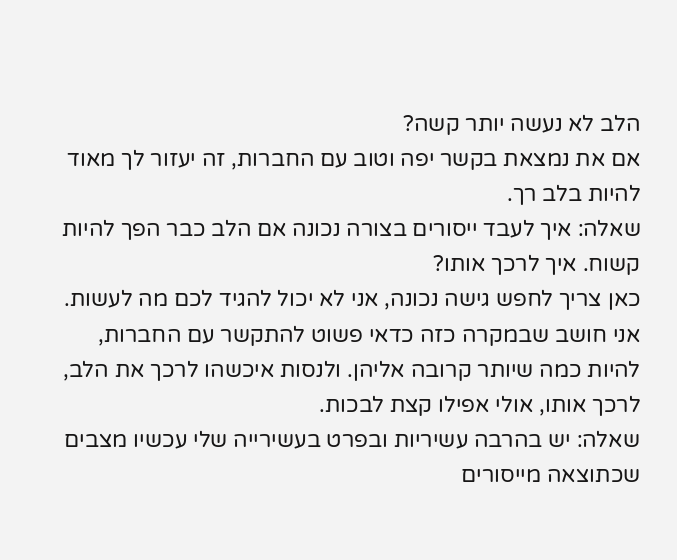הלב לא נעשה יותר קשה?
אם את נמצאת בקשר יפה וטוב עם החברות, זה יעזור לך מאוד להיות בלב רך.
שאלה: איך לעבד ייסורים בצורה נכונה אם הלב כבר הפך להיות קשוח. איך לרכך אותו?
כאן צריך לחפש גישה נכונה, אני לא יכול להגיד לכם מה לעשות. אני חושב שבמקרה כזה כדאי פשוט להתקשר עם החברות, להיות כמה שיותר קרובה אליהן. ולנסות איכשהו לרכך את הלב, לרכך אותו, אולי אפילו קצת לבכות.
שאלה: יש בהרבה עשיריות ובפרט בעשירייה שלי עכשיו מצבים שכתוצאה מייסורים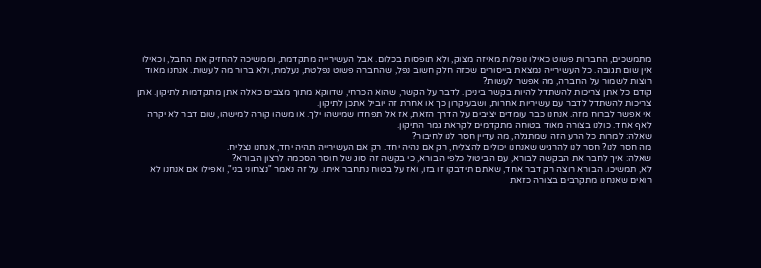מתמשכים, החברות פשוט כאילו נופלות מאיזה מצוק, ולא תופסות בכלום. אבל העשירייה מתקדמת, וממשיכה להחזיק את החבל, וכאילו אין שום תגובה. כל העשירייה נמצאת בייסורים שכזה חלק חשוב נפל, שהחברה פשוט נפלטת, נעלמת, ולא ברור מה לעשות. אנחנו מאוד רוצות לשמור על החברה, מה אפשר לעשות?
קודם כל אתן צריכות להשתדל להיות בקשר ביניכן. לדבר על הקשר, שהוא הכרחי, שדווקא מתוך מצבים כאלה אתן מתקדמות לתיקון. אתן צריכות להשתדל לדבר עם עשיריות אחרות, ושבעיקרון כך או אחרת זה יוביל אתכן לתיקון.
אי אפשר לברוח מזה. אנחנו כבר עומדים יציבים על הדרך הזאת, אז אל תפחדו שמישהו ילך. או משהו קורה למישהו, שום דבר לא יקרה לאף אחד. כולנו בצורה מאוד בטוחה מתקדמים לקראת גמר התיקון.
שאלה: למרות כל הרע הזה שמתגלה, מה עדיין חסר לנו לחיבור?
מה חסר לנו? חסר לנו להרגיש שאנחנו יכולים להצליח, רק אם נהיה יחד. רק אם העשירייה תהיה יחד, אנחנו נצליח.
שאלה: איך לחבר את הבקשה לבורא, עם הביטול כלפי הבורא, כי בקשה זה סוג של חוסר הסכמה לרצון הבורא?
לא, תמשיכו. הבורא רוצה רק דבר אחד, שאתם תידבקו זו בזו, ואז על בטוח נתחבר איתו. על זה נאמר "נצחוני בני", ואפילו אם אנחנו לא רואים שאנחנו מתקרבים בצורה כזאת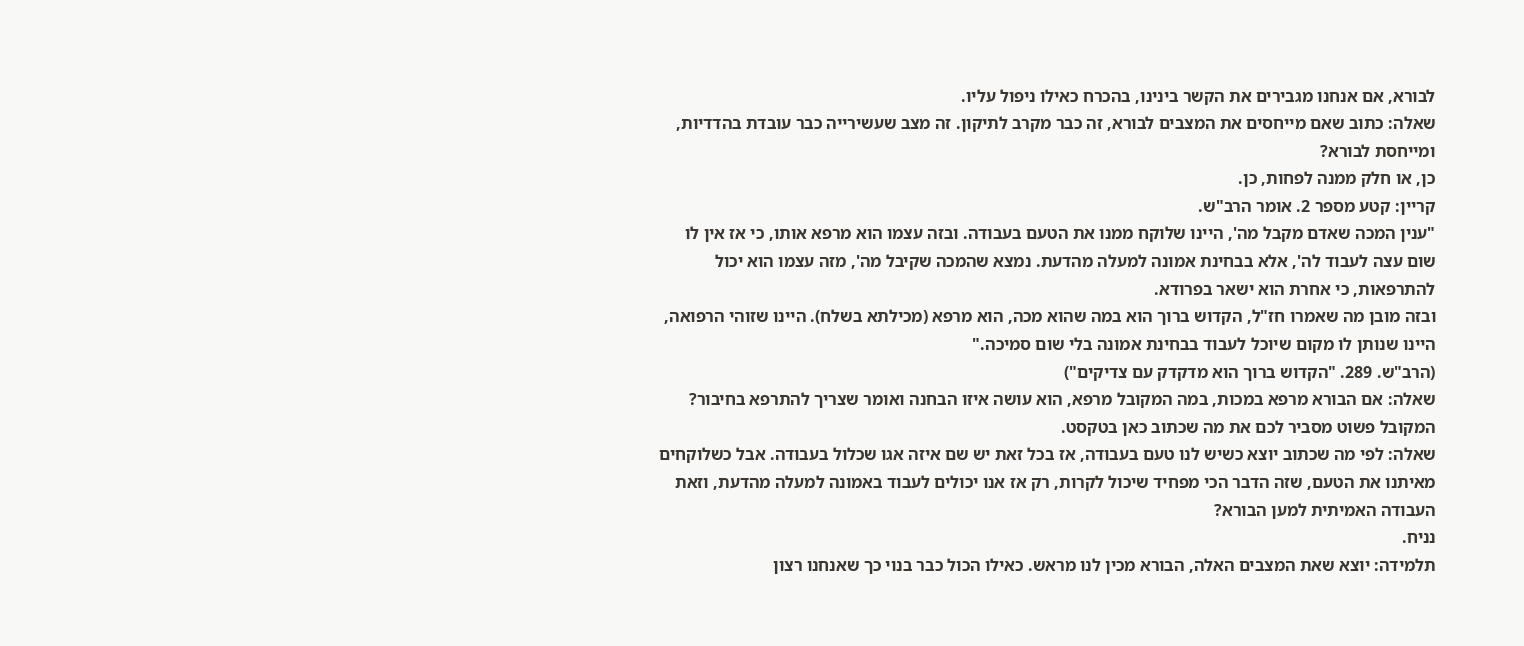לבורא, אם אנחנו מגבירים את הקשר בינינו, בהכרח כאילו ניפול עליו.
שאלה: כתוב שאם מייחסים את המצבים לבורא, זה כבר מקרב לתיקון. זה מצב שעשירייה כבר עובדת בהדדיות, ומייחסת לבורא?
כן, או חלק ממנה לפחות, כן.
קריין: קטע מספר 2. אומר הרב"ש.
"ענין המכה שאדם מקבל מה', היינו שלוקח ממנו את הטעם בעבודה. ובזה עצמו הוא מרפא אותו, כי אז אין לו שום עצה לעבוד לה', אלא בבחינת אמונה למעלה מהדעת. נמצא שהמכה שקיבל מה', מזה עצמו הוא יכול להתרפאות, כי אחרת הוא ישאר בפרודא.
ובזה מובן מה שאמרו חז"ל, הקדוש ברוך הוא במה שהוא מכה, הוא מרפא (מכילתא בשלח). היינו שזוהי הרפואה, היינו שנותן לו מקום שיוכל לעבוד בבחינת אמונה בלי שום סמיכה."
(הרב"ש. 289. "הקדוש ברוך הוא מדקדק עם צדיקים")
שאלה: אם הבורא מרפא במכות, במה המקובל מרפא, הוא עושה איזו הבחנה ואומר שצריך להתרפא בחיבור?
המקובל פשוט מסביר לכם את מה שכתוב כאן בטקסט.
שאלה: לפי מה שכתוב יוצא כשיש לנו טעם בעבודה, אז בכל זאת יש שם איזה אגו שכלול בעבודה. אבל כשלוקחים מאיתנו את הטעם, שזה הדבר הכי מפחיד שיכול לקרות, רק אז אנו יכולים לעבוד באמונה למעלה מהדעת, וזאת העבודה האמיתית למען הבורא?
נניח.
תלמידה: יוצא שאת המצבים האלה, הבורא מכין לנו מראש. כאילו הכול כבר בנוי כך שאנחנו רצון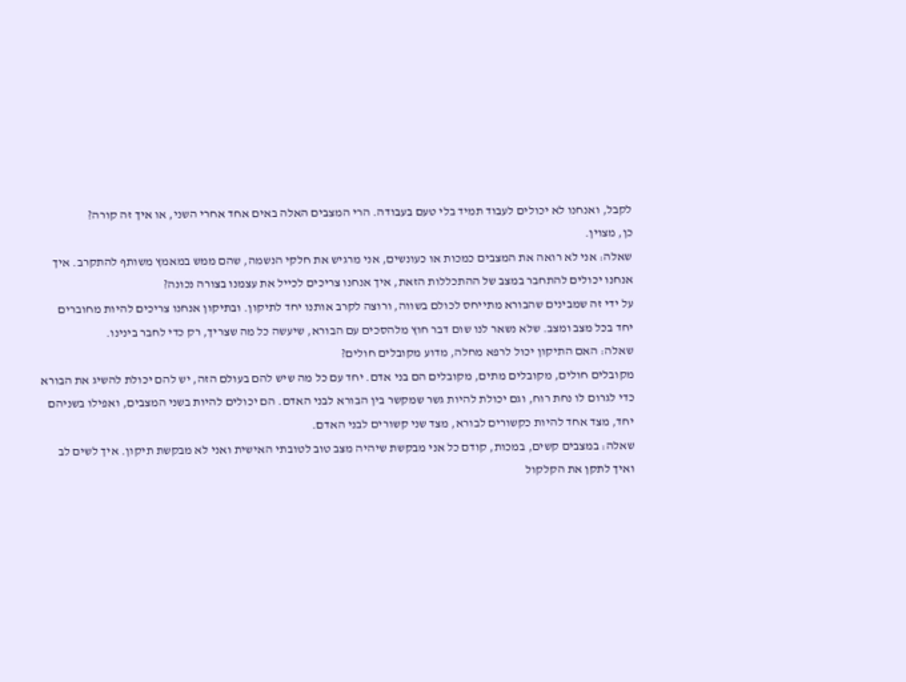לקבל, ואנחנו לא יכולים לעבוד תמיד בלי טעם בעבודה. הרי המצבים האלה באים אחד אחרי השני, או איך זה קורה?
כן, מצוין.
שאלה: אני לא רואה את המצבים כמכות או כעונשים, אני מרגיש את חלקי הנשמה, שהם ממש במאמץ משותף להתקרב. איך אנחנו יכולים להתחבר במצב של ההתכללות הזאת, איך אנחנו צריכים לכייל את עצמנו בצורה נכונה?
על ידי זה שמבינים שהבורא מתייחס לכולם בשווה, ורוצה לקרב אותנו יחד לתיקון. ובתיקון אנחנו צריכים להיות מחוברים יחד בכל מצב ומצב. שלא נשאר לנו שום דבר חוץ מלהסכים עם הבורא, שיעשה כל מה שצריך, רק כדי לחבר בינינו.
שאלה: האם התיקון יכול לרפא מחלה, מדוע מקובלים חולים?
מקובלים חולים, מקובלים מתים, מקובלים הם בני אדם. יחד עם כל מה שיש להם בעולם הזה, יש להם יכולת להשיג את הבורא כדי לגרום לו נחת רוח, וגם יכולת להיות גשר שמקשר בין הבורא לבני האדם. הם יכולים להיות בשני המצבים, ואפילו בשניהם יחד, מצד אחד להיות כקשורים לבורא, מצד שני קשורים לבני האדם.
שאלה: במצבים קשים, במכות, קודם כל אני מבקשת שיהיה מצב טוב לטובתי האישית ואני לא מבקשת תיקון. איך לשים לב ואיך לתקן את הקלקול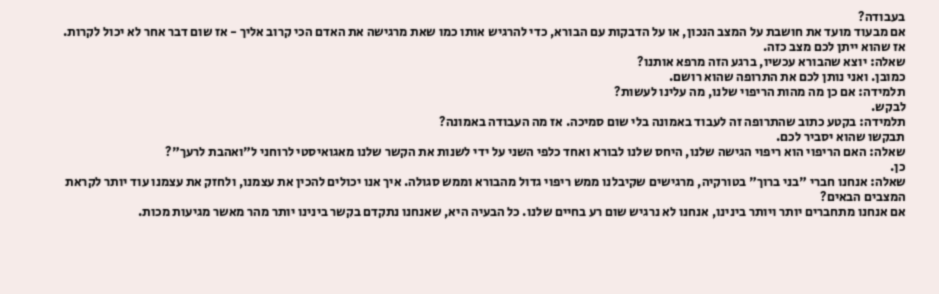בעבודה?
אם מבעוד מועד את חושבת על המצב הנכון, או על הדבקות עם הבורא, כדי להרגיש אותו כמו שאת מרגישה את האדם הכי קרוב אליך - אז שום דבר אחר לא יכול לקרות. אז שהוא ייתן לכם מצב כזה.
שאלה: יוצא שהבורא עכשיו, ברגע הזה מרפא אותנו?
כמובן. ואני נותן לכם את התרופה שהוא רושם.
תלמידה: אם כן מה מהות הריפוי שלנו, מה עלינו לעשות?
לבקש.
תלמידה: בקטע כתוב שהתרופה זה לעבוד באמונה בלי שום סמיכה. אז מה העבודה באמונה?
תבקשו שהוא יסביר לכם.
שאלה: האם הריפוי הוא ריפוי הגישה שלנו, היחס שלנו לבורא ואחד כלפי השני על ידי לשנות את הקשר שלנו מאגואיסטי לרוחני ל"ואהבת לרעך"?
כן.
שאלה: אנחנו חברי "בני ברוך" בטורקיה, מרגישים שקיבלנו ממש ריפוי גדול מהבורא וממש סגולה. איך אנו יכולים להכין את עצמנו, ולחזק את עצמנו עוד יותר לקראת המצבים הבאים?
אם אנחנו מתחברים יותר ויותר בינינו, אנחנו לא נרגיש שום רע בחיים שלנו. כל הבעיה היא, שאנחנו נתקדם בקשר בינינו יותר מהר מאשר מגיעות מכות.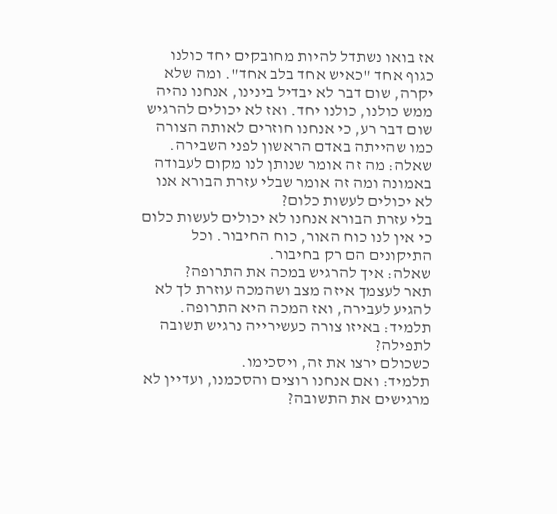אז בואו נשתדל להיות מחובקים יחד כולנו כגוף אחד "כאיש אחד בלב אחד". ומה שלא יקרה, שום דבר לא יבדיל בינינו, אנחנו נהיה ממש כולנו, כולנו יחד. ואז לא יכולים להרגיש שום דבר רע, כי אנחנו חוזרים לאותה הצורה כמו שהייתה באדם הראשון לפני השבירה.
שאלה: מה זה אומר שנותן לנו מקום לעבודה באמונה ומה זה אומר שבלי עזרת הבורא אנו לא יכולים לעשות כלום?
בלי עזרת הבורא אנחנו לא יכולים לעשות כלום כי אין לנו כוח האור, כוח החיבור. וכל התיקונים הם רק בחיבור.
שאלה: איך להרגיש במכה את התרופה?
תאר לעצמך איזה מצב ושהמכה עוזרת לך לא להגיע לעבירה, ואז המכה היא התרופה.
תלמיד: באיזו צורה כעשירייה נרגיש תשובה לתפילה?
כשכולם ירצו את זה, ויסכימו.
תלמיד: ואם אנחנו רוצים והסכמנו, ועדיין לא מרגישים את התשובה?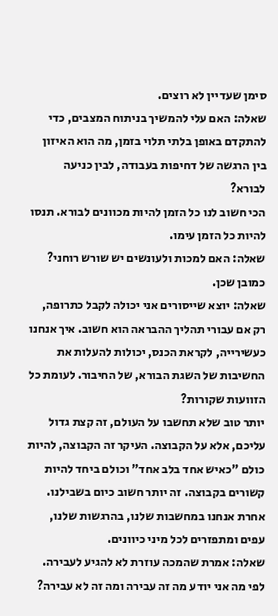סימן שעדיין לא רוצים.
שאלה: האם עלי להמשיך בניתוח המצבים, כדי להתקדם באופן בלתי תלוי בזמן, מה הוא האיזון בין הרגשה של דחיפות בעבודה, לבין כניעה לבורא?
הכי חשוב לנו כל הזמן להיות מכוונים לבורא. תנסו להיות כל הזמן עימו.
שאלה: האם למכות ולעונשים יש שורש רוחני?
כמובן שכן.
שאלה: יוצא שייסורים אני יכולה לקבל כתרופה, רק אם עבורי תהליך ההבראה הוא חשוב. איך אנחנו כעשירייה, לקראת הכנס, יכולות להעלות את החשיבות של השגת הבורא, של החיבור. לעומת כל הזוועות שקורות?
יותר טוב שלא תחשבו על העולם, זה קצת גדול עליכם, אלא על הקבוצה. העיקר זה הקבוצה, להיות כולם "כאיש אחד בלב אחד" וכולם ביחד להיות קשורים בקבוצה. זה יותר חשוב כיום בשבילנו. אחרת אנחנו במחשבות שלנו, בהרגשות שלנו, עפים ומתפזרים לכל מיני כיוונים.
שאלה: אמרת שהמכה עוזרת לא להגיע לעבירה. לפי מה אני יודע מה זה עבירה ומה זה לא עבירה?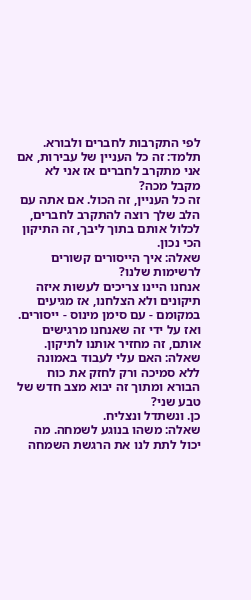לפי התקרבות לחברים ולבורא.
תלמד: זה כל העניין של עבירות, אם אני מתקרב לחברים אז אני לא מקבל מכה?
זה כל העניין, זה הכול. אם אתה עם הלב שלך רוצה להתקרב לחברים, לכלול אותם בתוך ליבך, זה התיקון הכי נכון.
שאלה: איך הייסורים קשורים לרשימות שלנו?
אנחנו היינו צריכים לעשות איזה תיקונים ולא הצלחנו, אז מגיעים במקומם - עם סימן מינוס - ייסורים. ואז על ידי זה שאנחנו מרגישים אותם, זה מחזיר אותנו לתיקון.
שאלה: האם עלי לעבוד באמונה ללא סמיכה ורק לחזק את כוח הבורא ומתוך זה יבוא מצב חדש של טבע שני?
כן. ונשתדל ונצליח.
שאלה: משהו בנוגע לשמחה. מה יכול לתת לנו את הרגשת השמחה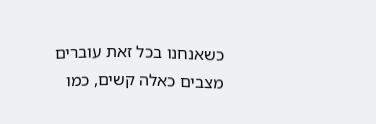כשאנחנו בכל זאת עוברים מצבים כאלה קשים, כמו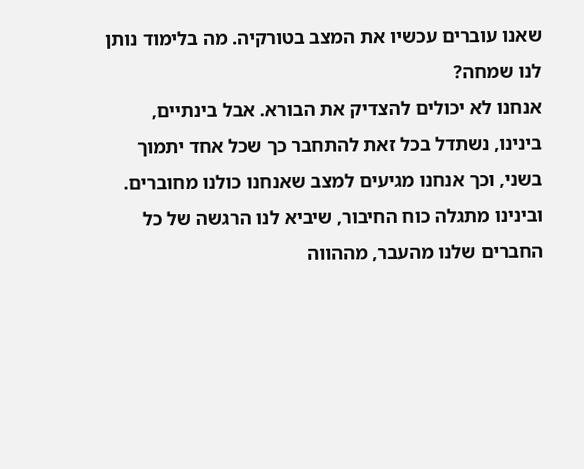שאנו עוברים עכשיו את המצב בטורקיה. מה בלימוד נותן לנו שמחה?
אנחנו לא יכולים להצדיק את הבורא. אבל בינתיים, בינינו, נשתדל בכל זאת להתחבר כך שכל אחד יתמוך בשני, וכך אנחנו מגיעים למצב שאנחנו כולנו מחוברים. ובינינו מתגלה כוח החיבור, שיביא לנו הרגשה של כל החברים שלנו מהעבר, מההווה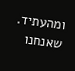ומהעתיד. שאנחנו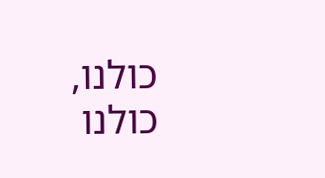כולנו, כולנו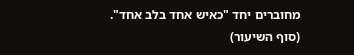מחוברים יחד "כאיש אחד בלב אחד".
(סוף השיעור)